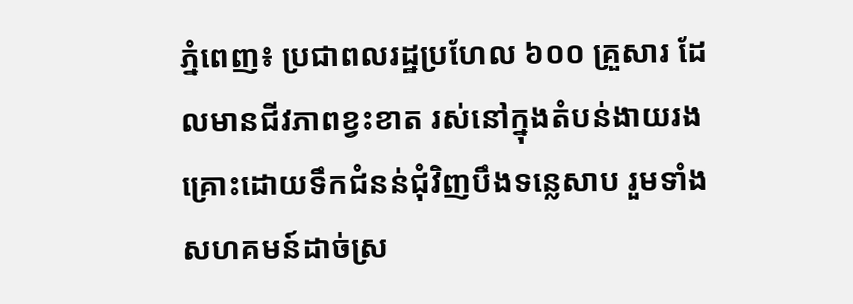ភ្នំពេញ៖ ប្រជាពលរដ្ឋប្រហែល ៦០០ គ្រួសារ ដែលមានជីវភាពខ្វះខាត រស់នៅក្នុងតំបន់ងាយរងគ្រោះដោយទឹកជំនន់ជុំវិញបឹងទន្លេសាប រួមទាំងសហគមន៍ដាច់ស្រ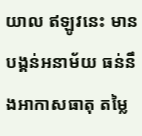យាល ឥឡូវនេះ មានបង្គន់អនាម័យ ធន់នឹងអាកាសធាតុ តម្លៃ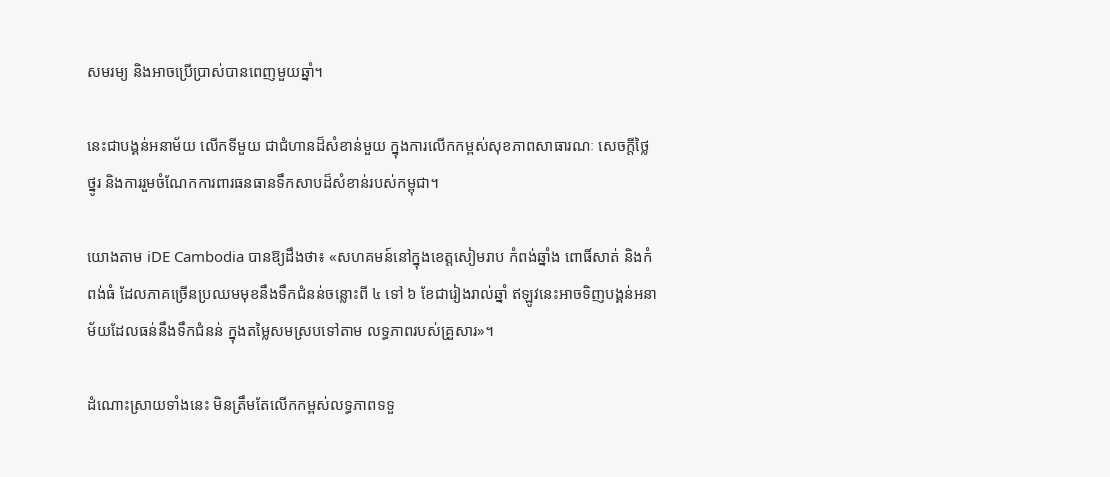សមរម្យ និងអាចប្រើប្រាស់បានពេញមួយឆ្នាំ។

នេះជាបង្គន់អនាម័យ លើកទីមួយ ជាជំហានដ៏សំខាន់មួយ ក្នុងការលើកកម្ពស់សុខភាពសាធារណៈ សេចក្តីថ្លៃថ្នូរ និងការរួមចំណែកការពារធនធានទឹកសាបដ៏សំខាន់របស់កម្ពុជា។

យោងតាម iDE Cambodia បានឱ្យដឹងថា៖ «សហគមន៍នៅក្នុងខេត្តសៀមរាប កំពង់ឆ្នាំង ពោធិ៍សាត់ និងកំពង់ធំ ដែលភាគច្រើនប្រឈមមុខនឹងទឹកជំនន់ចន្លោះពី ៤ ទៅ ៦ ខែជារៀងរាល់ឆ្នាំ ឥឡូវនេះអាចទិញបង្គន់អនាម័យដែលធន់នឹងទឹកជំនន់ ក្នុងតម្លៃសមស្របទៅតាម លទ្ធភាពរបស់គ្រួសារ»។

ដំណោះស្រាយទាំងនេះ មិនត្រឹមតែលើកកម្ពស់លទ្ធភាពទទួ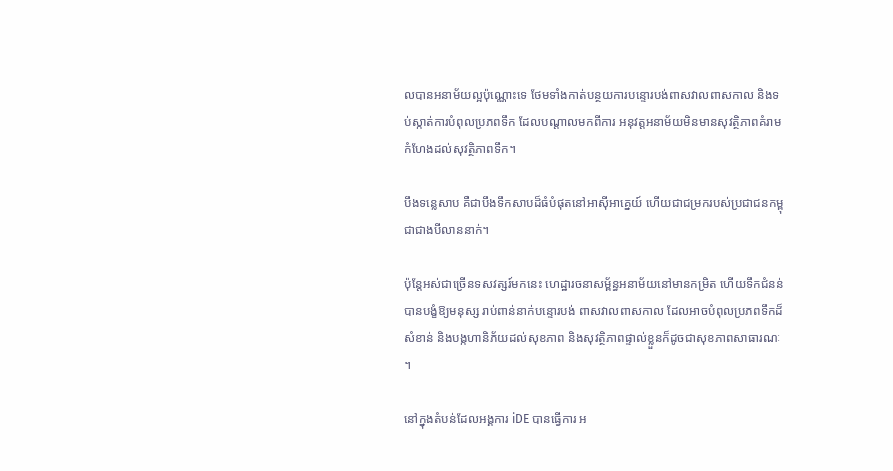លបានអនាម័យល្អប៉ុណ្ណោះទេ ថែមទាំងកាត់បន្ថយការបន្ទោរបង់ពាសវាលពាសកាល និងទប់ស្កាត់ការបំពុលប្រភពទឹក ដែលបណ្តាលមកពីការ អនុវត្តអនាម័យមិនមានសុវត្ថិភាពគំរាមកំហែងដល់សុវត្ថិភាពទឹក។

បឹងទន្លេសាប គឺជាបឹងទឹកសាបដ៏ធំបំផុតនៅអាស៊ីអាគ្នេយ៍ ហើយជាជម្រករបស់ប្រជាជនកម្ពុជាជាងបីលាននាក់។

ប៉ុន្តែអស់ជាច្រើនទសវត្សរ៍មកនេះ ហេដ្ឋារចនាសម្ព័ន្ធអនាម័យនៅមានកម្រិត ហើយទឹកជំនន់ បានបង្ខំឱ្យមនុស្ស រាប់ពាន់នាក់បន្ទោរបង់ ពាសវាលពាសកាល ដែលអាចបំពុលប្រភពទឹកដ៏សំខាន់ និងបង្កហានិភ័យដល់សុខភាព និងសុវត្ថិភាពផ្ទាល់ខ្លួនក៏ដូចជាសុខភាពសាធារណៈ។

នៅក្នុងតំបន់ដែលអង្គការ iDE បានធ្វើការ អ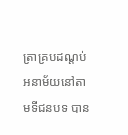ត្រាគ្របដណ្តប់ អនាម័យនៅតាមទីជនបទ បាន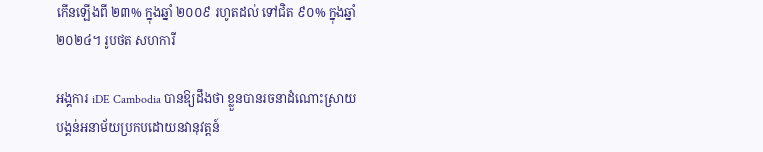កើនឡើងពី ២៣% ក្នុងឆ្នាំ ២០០៩ រហូតដល់ ទៅជិត ៩០% ក្នុងឆ្នាំ ២០២៤។ រូបថត សហការី

អង្គការ iDE Cambodia បានឱ្យដឹងថា ខ្លួនបានរចនាដំណោះស្រាយបង្គន់អនាម័យប្រកបដោយនវានុវត្តន៍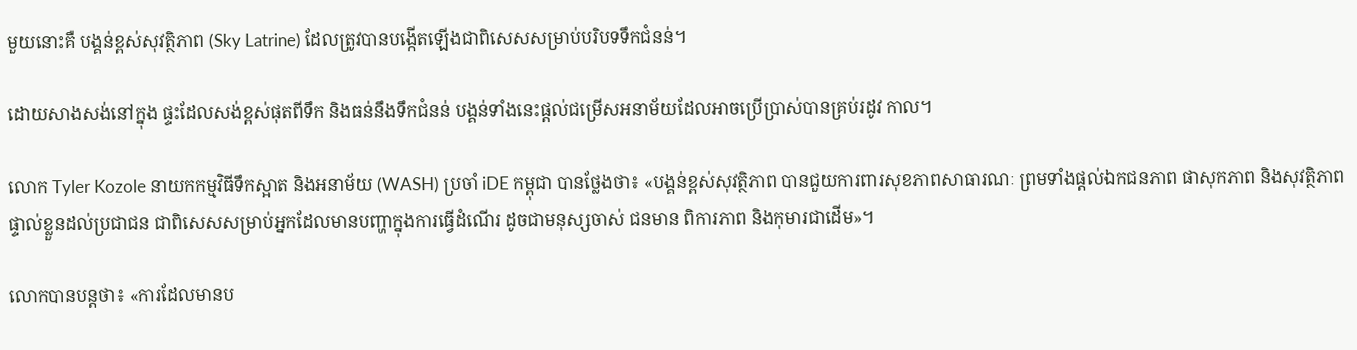មួយនោះគឺ បង្គន់ខ្ពស់សុវត្ថិភាព (Sky Latrine) ដែលត្រូវបានបង្កើតឡើងជាពិសេសសម្រាប់បរិបទទឹកជំនន់។

ដោយសាងសង់នៅក្នុង ផ្ទះដែលសង់ខ្ពស់ផុតពីទឹក និងធន់នឹងទឹកជំនន់ បង្គន់ទាំងនេះផ្តល់ជម្រើសអនាម័យដែលអាចប្រើប្រាស់បានគ្រប់រដូវ កាល។

លោក Tyler Kozole នាយកកម្មវិធីទឹកស្អាត និងអនាម័យ (WASH) ប្រចាំ iDE កម្ពុជា បានថ្លែងថា៖ «បង្គន់ខ្ពស់សុវត្ថិភាព បានជួយការពារសុខភាពសាធារណៈ ព្រមទាំងផ្តល់ឯកជនភាព ផាសុកភាព និងសុវត្ថិភាពផ្ទាល់ខ្លួនដល់ប្រជាជន ជាពិសេសសម្រាប់អ្នកដែលមានបញ្ហាក្នុងការធ្វើដំណើរ ដូចជាមនុស្សចាស់ ជនមាន ពិការភាព និងកុមារជាដើម»។

លោកបានបន្ដថា៖ «ការដែលមានប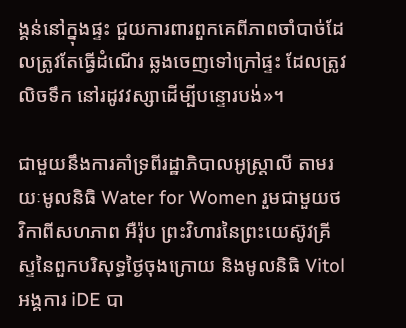ង្គន់នៅក្នុងផ្ទះ ជួយការពារពួកគេពីភាពចាំបាច់ដែលត្រូវតែធ្វើដំណើរ ឆ្លងចេញទៅក្រៅផ្ទះ ដែលត្រូវលិចទឹក នៅរដូវវស្សាដើម្បីបន្ទោរបង់»។

ជាមួយនឹងការគាំទ្រពីរដ្ឋាភិបាលអូស្ត្រាលី តាមរយៈមូលនិធិ Water for Women រួមជាមួយថវិកាពីសហភាព អឺរ៉ុប ព្រះវិហារនៃព្រះយេស៊ូវគ្រីស្ទនៃពួកបរិសុទ្ធថ្ងៃចុងក្រោយ និងមូលនិធិ Vitol អង្គការ iDE បា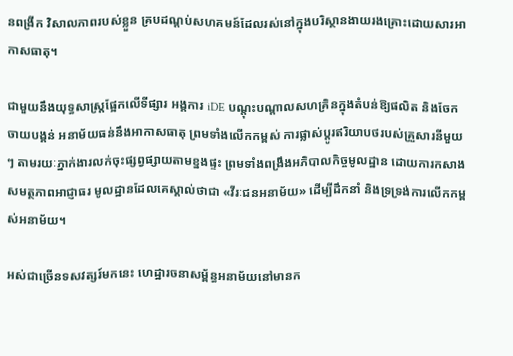នពង្រីក វិសាលភាពរបស់ខ្លួន គ្របដណ្តប់សហគមន៍ដែលរស់នៅក្នុងបរិស្ថានងាយរងគ្រោះដោយសារអាកាសធាតុ។

ជាមួយនឹងយុទ្ធសាស្ត្រផ្អែកលើទីផ្សារ អង្គការ iDE បណ្តុះបណ្តាលសហគ្រិនក្នុងតំបន់ឱ្យផលិត និងចែកចាយបង្គន់ អនាម័យធន់នឹងអាកាសធាតុ ព្រមទាំងលើកកម្ពស់ ការផ្លាស់ប្តូរឥរិយាបថរបស់គ្រួសារនីមួយៗ តាមរយៈភ្នាក់ងារលក់ចុះផ្សព្វផ្សាយតាមខ្នងផ្ទះ ព្រមទាំងពង្រឹងអភិបាលកិច្ចមូលដ្ឋាន ដោយការកសាងសមត្ថភាពអាជ្ញាធរ មូលដ្ឋានដែលគេស្គាល់ថាជា «វីរៈជនអនាម័យ» ដើម្បីដឹកនាំ និងទ្រទ្រង់ការលើកកម្ពស់អនាម័យ។

អស់ជាច្រើនទសវត្សរ៍មកនេះ ហេដ្ឋារចនាសម្ព័ន្ធអនាម័យនៅមានក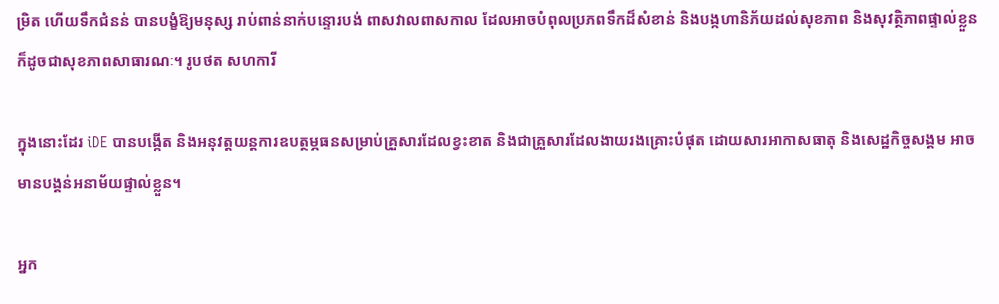ម្រិត ហើយទឹកជំនន់ បានបង្ខំឱ្យមនុស្ស រាប់ពាន់នាក់បន្ទោរបង់ ពាសវាលពាសកាល ដែលអាចបំពុលប្រភពទឹកដ៏សំខាន់ និងបង្កហានិភ័យដល់សុខភាព និងសុវត្ថិភាពផ្ទាល់ខ្លួនក៏ដូចជាសុខភាពសាធារណៈ។ រូបថត សហការី

ក្នុងនោះដែរ iDE បានបង្កើត និងអនុវត្តយន្តការឧបត្ថម្ភធនសម្រាប់គ្រួសារដែលខ្វះខាត និងជាគ្រួសារដែលងាយរងគ្រោះបំផុត ដោយសារអាកាសធាតុ និងសេដ្ឋកិច្ចសង្គម អាចមានបង្គន់អនាម័យផ្ទាល់ខ្លួន។

អ្នក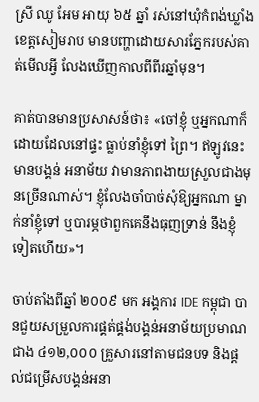ស្រី ឈូ អែម អាយុ ៦៥ ឆ្នាំ រស់នៅឃុំកំពង់ឃ្លាំង ខេត្តសៀមរាប មានបញ្ហាដោយសារភ្នែករបស់គាត់មើលអ្វី លែងឃើញកាលពីពីរឆ្នាំមុន។

គាត់បានមានប្រសាសន៍ថា៖ «ចៅខ្ញុំ ឬអ្នកណាក៏ដោយដែលនៅផ្ទះ ធ្លាប់នាំខ្ញុំទៅ ព្រៃ។ ឥឡូវនេះ មានបង្គន់ អនាម័យ វាមានភាពងាយស្រួលជាងមុនច្រើនណាស់។ ខ្ញុំលែងចាំបាច់សុំឱ្យអ្នកណា ម្នាក់នាំខ្ញុំទៅ ឬបារម្ភថាពួកគេនឹងធុញទ្រាន់ នឹងខ្ញុំទៀតហើយ»។

ចាប់តាំងពីឆ្នាំ ២០០៩ មក អង្គការ IDE កម្ពុជា បានជួយសម្រួលការផ្គត់ផ្គង់បង្គន់អនាម័យប្រមាណជាង ៤១២,០០០ គ្រួសារនៅតាមជនបទ និងផ្តល់ជម្រើសបង្គន់អនា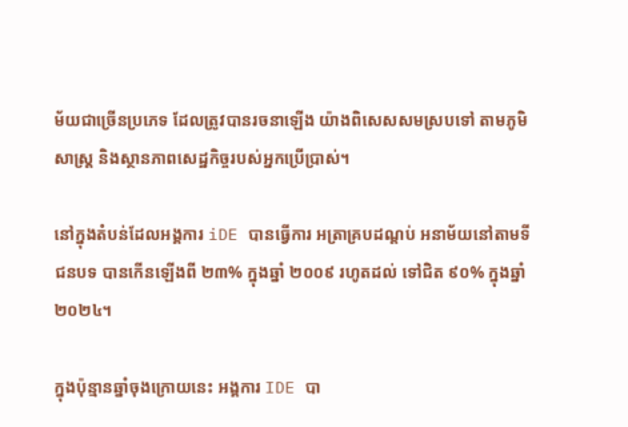ម័យជាច្រើនប្រភេទ ដែលត្រូវបានរចនាឡើង យ៉ាងពិសេសសមស្របទៅ តាមភូមិសាស្ត្រ និងស្ថានភាពសេដ្ឋកិច្ចរបស់អ្នកប្រើប្រាស់។

នៅក្នុងតំបន់ដែលអង្គការ iDE បានធ្វើការ អត្រាគ្របដណ្តប់ អនាម័យនៅតាមទីជនបទ បានកើនឡើងពី ២៣% ក្នុងឆ្នាំ ២០០៩ រហូតដល់ ទៅជិត ៩០% ក្នុងឆ្នាំ ២០២៤។

ក្នុងប៉ុន្មានឆ្នាំចុងក្រោយនេះ អង្គការ IDE បា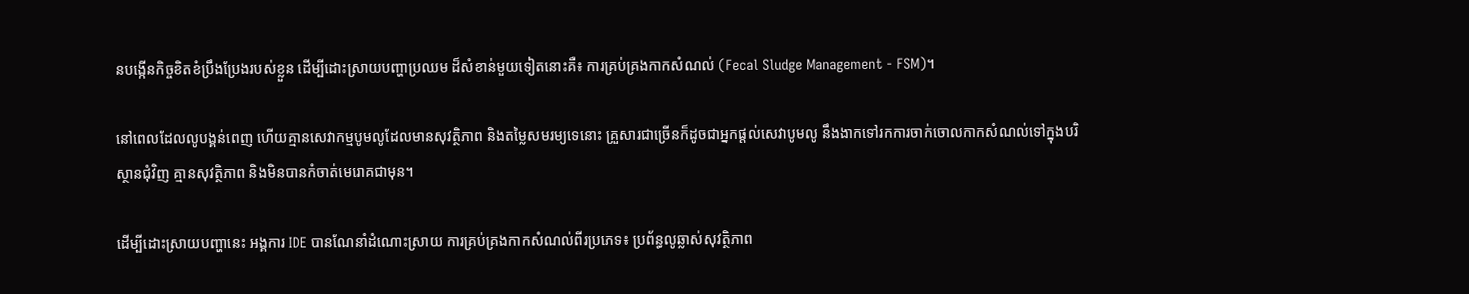នបង្កើនកិច្ចខិតខំប្រឹងប្រែងរបស់ខ្លួន ដើម្បីដោះស្រាយបញ្ហាប្រឈម ដ៏សំខាន់មួយទៀតនោះគឺ៖ ការគ្រប់គ្រងកាកសំណល់ (Fecal Sludge Management - FSM)។

នៅពេលដែលលូបង្គន់ពេញ ហើយគ្មានសេវាកម្មបូមលូដែលមានសុវត្ថិភាព និងតម្លៃសមរម្យទេនោះ គ្រួសារជាច្រើនក៏ដូចជាអ្នកផ្តល់សេវាបូមលូ នឹងងាកទៅរកការចាក់ចោលកាកសំណល់ទៅក្នុងបរិស្ថានជុំវិញ គ្មានសុវត្ថិភាព និងមិនបានកំចាត់មេរោគជាមុន។

ដើម្បីដោះស្រាយបញ្ហានេះ អង្គការ IDE បានណែនាំដំណោះស្រាយ ការគ្រប់គ្រងកាកសំណល់ពីរប្រភេទ៖ ប្រព័ន្ធលូឆ្លាស់សុវត្ថិភាព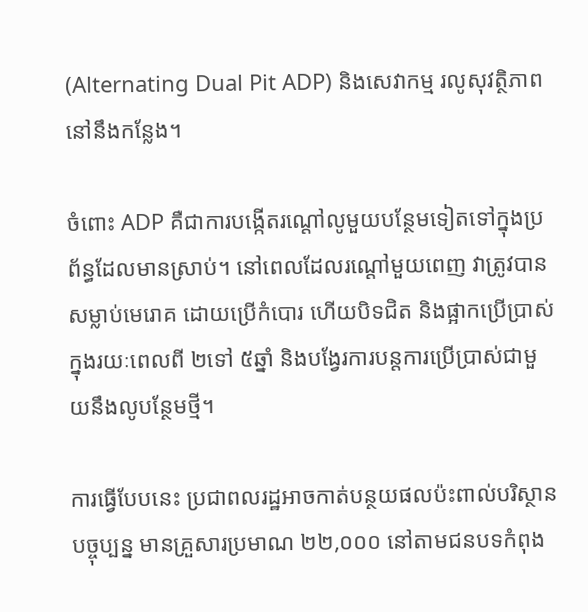(Alternating Dual Pit ADP) និងសេវាកម្ម រលូសុវត្ថិភាពនៅនឹងកន្លែង។

ចំពោះ ADP គឺជាការបង្កើតរណ្តៅលូមួយបន្ថែមទៀតទៅក្នុងប្រព័ន្ធដែលមានស្រាប់។ នៅពេលដែលរណ្តៅមួយពេញ វាត្រូវបានសម្លាប់មេរោគ ដោយប្រើកំបោរ ហើយបិទជិត និងផ្អាកប្រើប្រាស់ក្នុងរយៈពេលពី ២ទៅ ៥ឆ្នាំ និងបង្វែរការបន្តការប្រើប្រាស់ជាមួយនឹងលូបន្ថែមថ្មី។

ការធ្វើបែបនេះ ប្រជាពលរដ្ឋអាចកាត់បន្ថយផលប៉ះពាល់បរិស្ថាន បច្ចុប្បន្ន មានគ្រួសារប្រមាណ ២២,០០០ នៅតាមជនបទកំពុង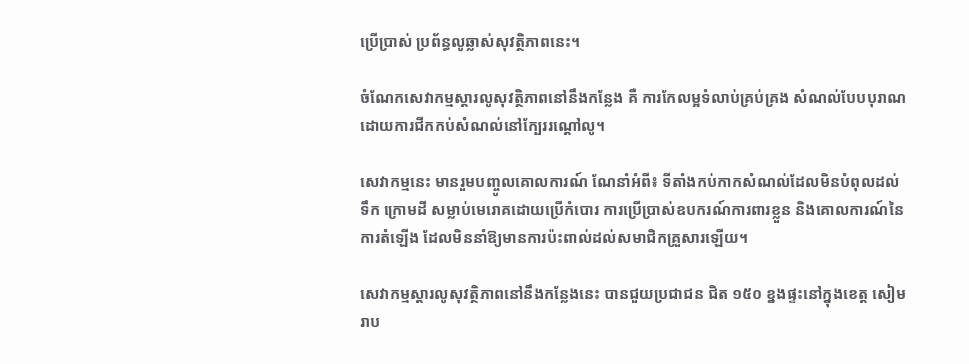ប្រើប្រាស់ ប្រព័ន្ធលូឆ្លាស់សុវត្ថិភាពនេះ។

ចំណែកសេវាកម្មស្តារលូសុវត្ថិភាពនៅនឹងកន្លែង គឺ ការកែលម្អទំលាប់គ្រប់គ្រង សំណល់បែបបុរាណ ដោយការជីកកប់សំណល់នៅក្បែររណ្តៅលូ។

សេវាកម្មនេះ មានរួមបញ្ចូលគោលការណ៍ ណែនាំអំពី៖ ទីតាំងកប់កាកសំណល់ដែលមិនបំពុលដល់ទឹក ក្រោមដី សម្លាប់មេរោគដោយប្រើកំបោរ ការប្រើប្រាស់ឧបករណ៍ការពារខ្លួន និងគោលការណ៍នៃការតំឡើង ដែលមិននាំឱ្យមានការប៉ះពាល់ដល់សមាជិកគ្រួសារឡើយ។

សេវាកម្មស្តារលូសុវត្ថិភាពនៅនឹងកន្លែងនេះ បានជួយប្រជាជន ជិត ១៥០ ខ្នងផ្ទះនៅក្នុងខេត្ត សៀមរាប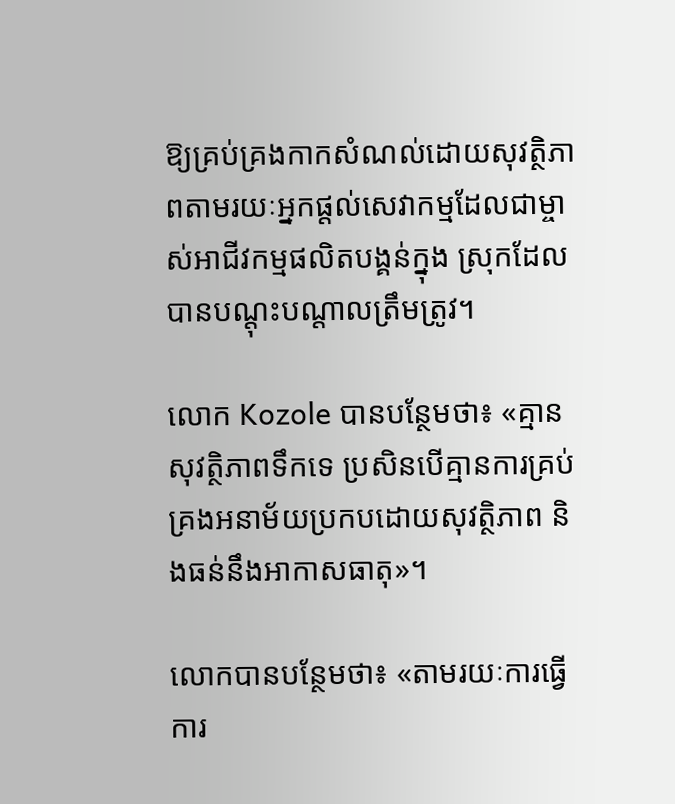ឱ្យគ្រប់គ្រងកាកសំណល់ដោយសុវត្ថិភាពតាមរយៈអ្នកផ្តល់សេវាកម្មដែលជាម្ចាស់អាជីវកម្មផលិតបង្គន់ក្នុង ស្រុកដែលបានបណ្តុះបណ្តាលត្រឹមត្រូវ។

លោក Kozole បានបន្ថែមថា៖ «គ្មានសុវត្ថិភាពទឹកទេ ប្រសិនបើគ្មានការគ្រប់គ្រងអនាម័យប្រកបដោយសុវត្ថិភាព និងធន់នឹងអាកាសធាតុ»។

លោកបានបន្ថែមថា៖ «តាមរយៈការធ្វើការ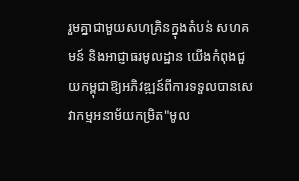រួមគ្នាជាមួយសហគ្រិនក្នុងតំបន់ សហគមន៍ និងអាជ្ញាធរមូលដ្ឋាន យើងកំពុងជួយកម្ពុជាឱ្យអភិវឌ្ឍន៍ពីការទទួលបានសេវាកម្មអនាម័យកម្រិត"មូល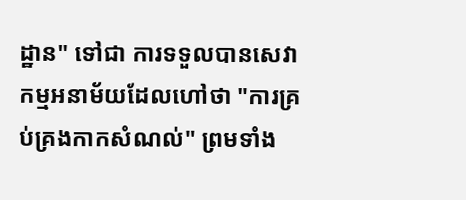ដ្ឋាន" ទៅជា ការទទួលបានសេវាកម្មអនាម័យដែលហៅថា "ការគ្រប់គ្រងកាកសំណល់" ព្រមទាំង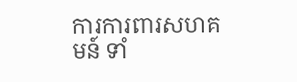ការការពារសហគមន៍ ទាំ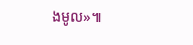ងមូល»៕